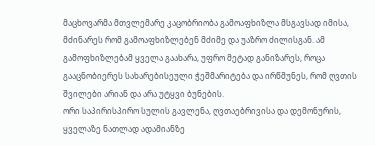მაცხოვარმა მთვლემარე კაცობრიობა გამოაფხიზლა მსგავსად იმისა, მძინარეს რომ გამოაფხიზლებენ მძიმე და უაზრო ძილისგან. ამ გამოფხიზლებამ ყველა გაახარა, უფრო მეტად განიზარეს, როცა გააცნობიერეს სახარებისეული ჭეშმარიტება და ირწმუნეს, რომ ღვთის შვილები არიან და არა უტყვი ბუნების.
ორი საპირისპირო სულის გავლენა, ღვთაებრივისა და დემონურის, ყველაზე ნათლად ადამიანზე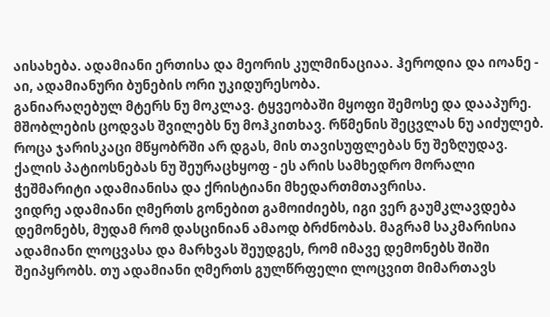აისახება. ადამიანი ერთისა და მეორის კულმინაციაა. ჰეროდია და იოანე - აი, ადამიანური ბუნების ორი უკიდურესობა.
განიარაღებულ მტერს ნუ მოკლავ. ტყვეობაში მყოფი შემოსე და დააპურე. მშობლების ცოდვას შვილებს ნუ მოჰკითხავ. რწმენის შეცვლას ნუ აიძულებ. როცა ჯარისკაცი მწყობრში არ დგას, მის თავისუფლებას ნუ შეზღუდავ. ქალის პატიოსნებას ნუ შეურაცხყოფ - ეს არის სამხედრო მორალი ჭეშმარიტი ადამიანისა და ქრისტიანი მხედართმთავრისა.
ვიდრე ადამიანი ღმერთს გონებით გამოიძიებს, იგი ვერ გაუმკლავდება დემონებს, მუდამ რომ დასცინიან ამაოდ ბრძნობას. მაგრამ საკმარისია ადამიანი ლოცვასა და მარხვას შეუდგეს, რომ იმავე დემონებს შიში შეიპყრობს. თუ ადამიანი ღმერთს გულწრფელი ლოცვით მიმართავს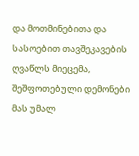და მოთმინებითა და სასოებით თავშეკავების ღვაწლს მიეცემა, შეშფოთებული დემონები მას უმალ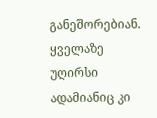განეშორებიან.
ყველაზე უღირსი ადამიანიც კი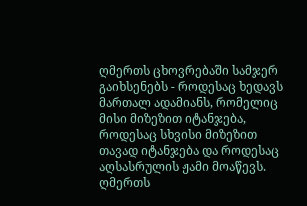ღმერთს ცხოვრებაში სამჯერ გაიხსენებს - როდესაც ხედავს მართალ ადამიანს, რომელიც მისი მიზეზით იტანჯება, როდესაც სხვისი მიზეზით თავად იტანჯება და როდესაც აღსასრულის ჟამი მოაწევს.
ღმერთს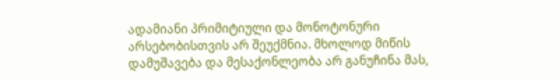ადამიანი პრიმიტიული და მონოტონური არსებობისთვის არ შეუქმნია. მხოლოდ მიწის დამუშავება და მესაქონლეობა არ განუჩინა მას,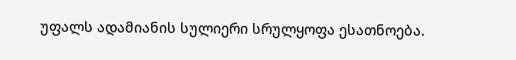უფალს ადამიანის სულიერი სრულყოფა ესათნოება.